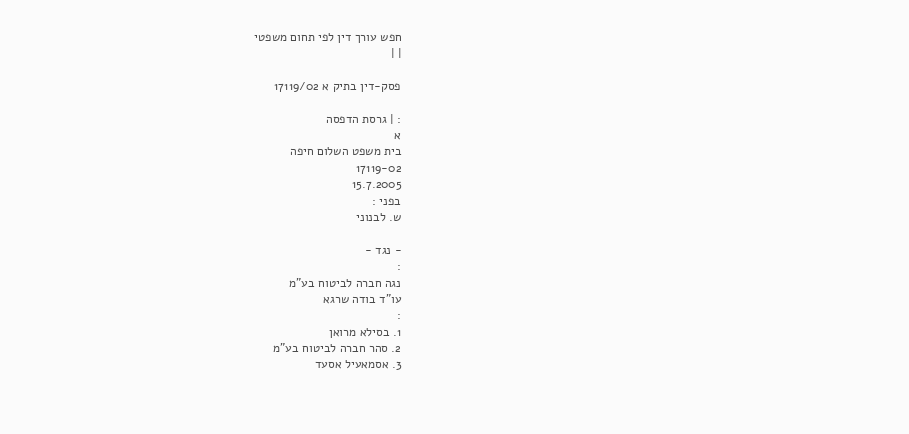חפש עורך דין לפי תחום משפטי
| |

פסק-דין בתיק א 17119/02

: | גרסת הדפסה
א
בית משפט השלום חיפה
17119-02
15.7.2005
בפני :
ש. לבנוני

- נגד -
:
נגה חברה לביטוח בע"מ
עו"ד בודה שרגא
:
1. בסילא מרואן
2. סהר חברה לביטוח בע"מ
3. אסמאעיל אסעד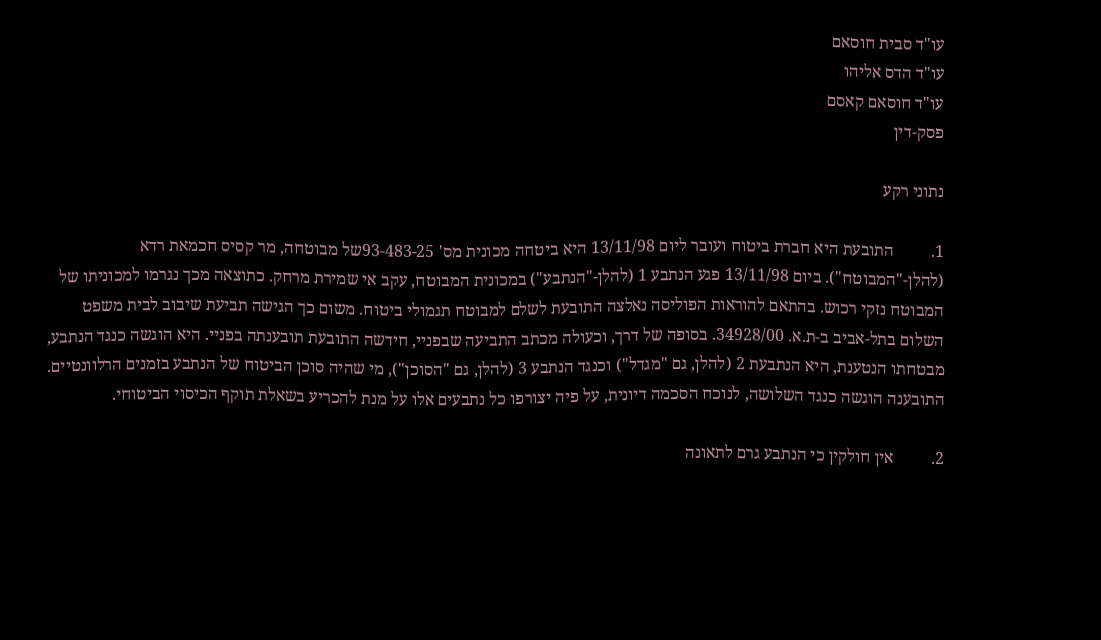עו"ד סבית חוסאם
עו"ד הדס אליהו
עו"ד חוסאם קאסם
פסק-דין

נתוני רקע

1.         התובעת היא חברת ביטוח ועובר ליום 13/11/98 היא ביטחה מכונית מס' 93-483-25של מבוטחה, מר קסיס חכמאת רדא (להלן-"המבוטח"). ביום 13/11/98 פגע הנתבע 1 (להלן-"הנתבע") במכונית המבוטח, עקב אי שמירת מרחק. כתוצאה מכך נגרמו למכוניתו של המבוטח נזקי רכוש. בהתאם להוראות הפוליסה נאלצה התובעת לשלם למבוטח תגמולי ביטוח. משום כך הגישה תביעת שיבוב לבית משפט השלום בתל-אביב ב-ת.א. 34928/00. בסופה של דרך, וכעולה מכתב התביעה שבפניי, חידשה התובעת תובענתה בפניי. היא הוגשה כנגד הנתבע, מבטחתו הנטענת, היא הנתבעת 2 (להלן, גם "מגדל") וכנגד הנתבע 3 (להלן, גם "הסוכן"), מי שהיה סוכן הביטוח של הנתבע בזמנים הרלוונטיים. התובענה הוגשה כנגד השלושה, לנוכח הסכמה דיונית, על פיה יצורפו כל נתבעים אלו על מנת להכריע בשאלת תוקף הכיסוי הביטוחי.

2.         אין חולקין כי הנתבע גרם לתאונה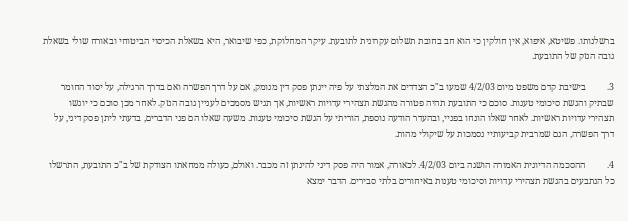ברשלנותו. פשיטא, איפוא, אין חולקין כי הוא חב בחובת תשלום עקרונית לתובעת. עיקר המחלוקת, כפי שיבואר, היא בשאלת הכיסוי הביטוחי ובאורח שולי בשאלת גובה הנזק של התובעת.

3.         בישיבת קדם משפט מיום 4/2/03 שמעו ב"כ הצדדים את המלצתי על פיה יינתן פסק דין מנומק, אם על דרך הפשרה ואם בדרך הרגילה, על יסוד החומר שבתיק והגשת סיכומי טענות. סוכם כי התובעת תהיה פטורה מהגשת תצהירי עדויות ראשיות, אך תגיש מסמכים לעניין גובה הנזק. לאחר מכן סוכם כי יוגשו תצהירי עדויות ראשיות. לאחר שאלו הונחו בפניי, ובהעדר הודעה נוספת, הוריתי על הגשת סיכומי טענות. משעה שאלו הם פני הדברים, בדעתי ליתן פסק דיני, על דרך הפשרה, הגם שמרבית קביעותיי נסמכות על שיקולי מהות.

4.         ההסכמה הדיונית האמורה הושגה ביום 4/2/03. לכאורה, אמור היה פסק דיני להינתן זה מכבר. ואולם, כעולה ממחאתו הצודקת של ב"כ התובעת, התרשלו כל הנתבעים בהגשת תצהירי עדויות וסיכומי טענות באיחורים בלתי סבירים. הדבר ימצא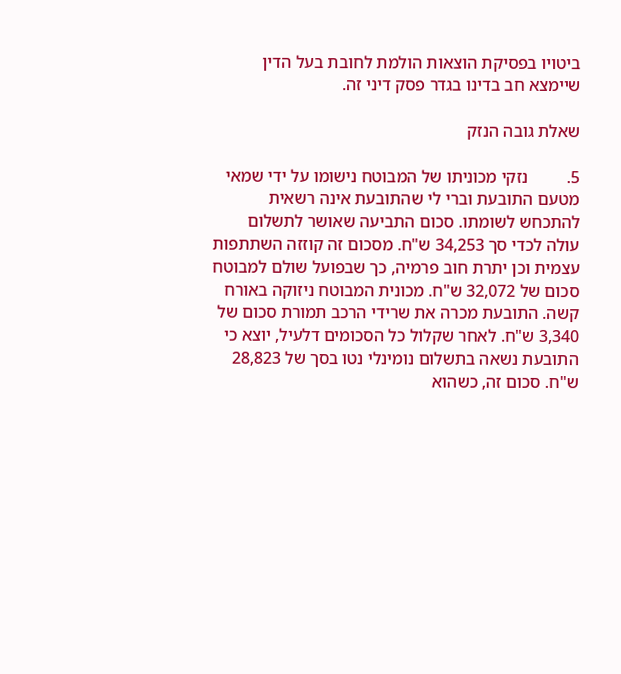ביטויו בפסיקת הוצאות הולמת לחובת בעל הדין שיימצא חב בדינו בגדר פסק דיני זה.

שאלת גובה הנזק

5.         נזקי מכוניתו של המבוטח נישומו על ידי שמאי מטעם התובעת וברי לי שהתובעת אינה רשאית להתכחש לשומתו. סכום התביעה שאושר לתשלום עולה לכדי סך 34,253 ש"ח. מסכום זה קוזזה השתתפות עצמית וכן יתרת חוב פרמיה, כך שבפועל שולם למבוטח סכום של 32,072 ש"ח. מכונית המבוטח ניזוקה באורח קשה. התובעת מכרה את שרידי הרכב תמורת סכום של 3,340 ש"ח. לאחר שקלול כל הסכומים דלעיל, יוצא כי התובעת נשאה בתשלום נומינלי נטו בסך של 28,823 ש"ח. סכום זה, כשהוא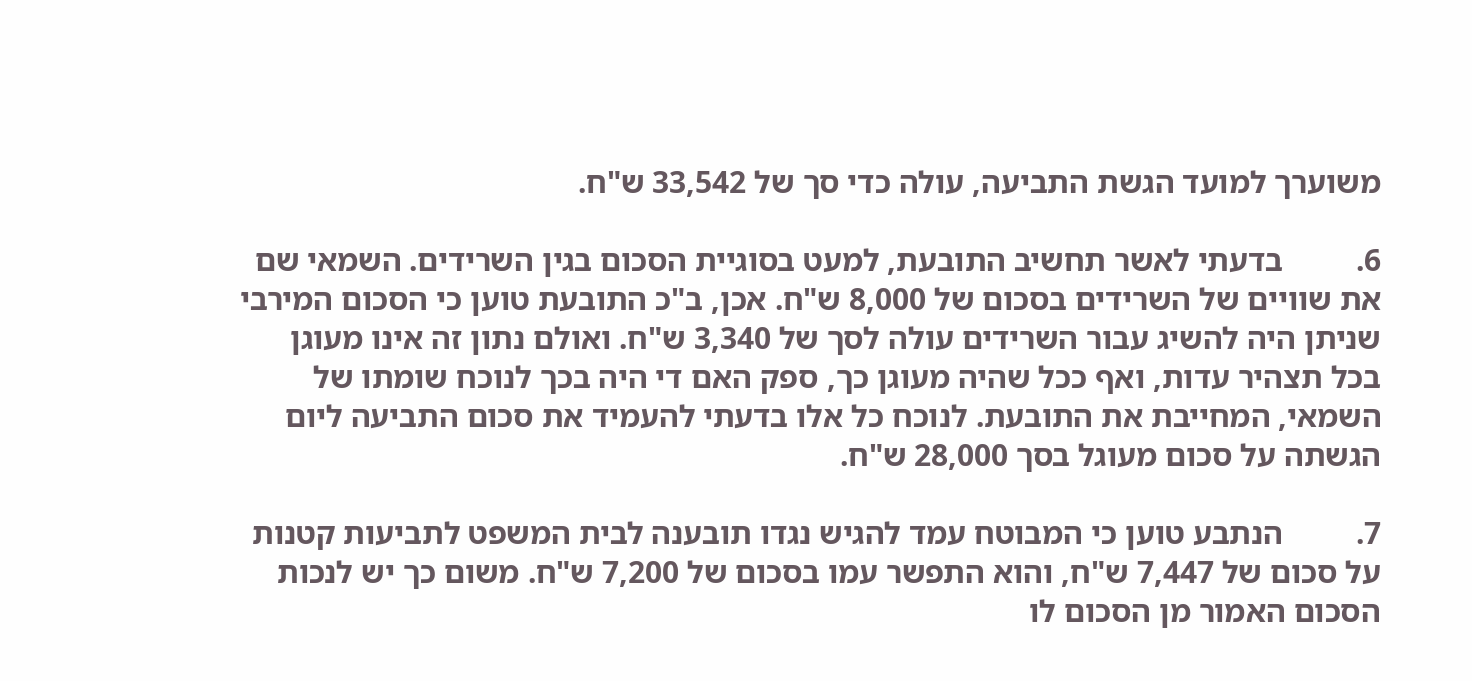משוערך למועד הגשת התביעה, עולה כדי סך של 33,542 ש"ח.

6.         בדעתי לאשר תחשיב התובעת, למעט בסוגיית הסכום בגין השרידים. השמאי שם את שוויים של השרידים בסכום של 8,000 ש"ח. אכן, ב"כ התובעת טוען כי הסכום המירבי שניתן היה להשיג עבור השרידים עולה לסך של 3,340 ש"ח. ואולם נתון זה אינו מעוגן בכל תצהיר עדות, ואף ככל שהיה מעוגן כך, ספק האם די היה בכך לנוכח שומתו של השמאי, המחייבת את התובעת. לנוכח כל אלו בדעתי להעמיד את סכום התביעה ליום הגשתה על סכום מעוגל בסך 28,000 ש"ח.

7.         הנתבע טוען כי המבוטח עמד להגיש נגדו תובענה לבית המשפט לתביעות קטנות על סכום של 7,447 ש"ח, והוא התפשר עמו בסכום של 7,200 ש"ח. משום כך יש לנכות הסכום האמור מן הסכום לו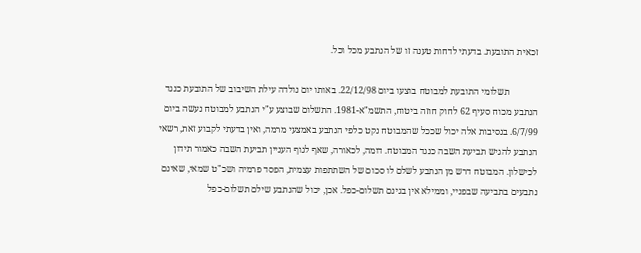זכאית התובעת. בדעתי לדחות טענה זו של הנתבע מכל וכל.

            תשלומי התובעת למבוטח בוצעו ביום 22/12/98. באותו יום נולדה עילת השיבוב של התובעת כנגד הנתבע מכוח סעיף 62 לחוק חוזה ביטוח, התשמ"א-1981. התשלום שבוצע ע"י הנתבע למבוטח נעשה ביום 6/7/99. בנסיבות אלה יכול שככל שהמבוטח נקט כלפי הנתבע באמצעי מרמה, ואין בדעתי לקבוע זאת, רשאי הנתבע להגיש תביעת השבה כנגד המבוטח. דומה, לכאורה, שאף לגוף העניין תביעת השבה כאמור תידון לכישלון. המבוטח דרש מן הנתבע לשלם לו סכום של השתתפות עצמית, הפסד פרמיה ושכ"ט שמאי, שאינם נתבעים בתביעה שבפניי, וממילא אין בגינם תשלום-כפל. אכן, יכול שהנתבע שילם תשלום-כפל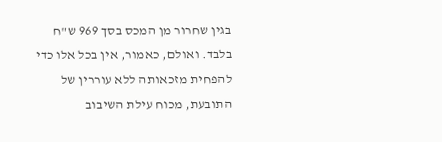בגין שחרור מן המכס בסך 969 ש"ח בלבד. ואולם, כאמור, אין בכל אלו כדי להפחית מזכאותה ללא עוררין של התובעת, מכוח עילת השיבוב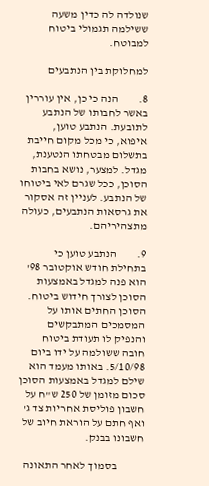שנולדה לה כדין משעה ששילמה תגמולי ביטוח למבוטח.

למחלוקת בין הנתבעים

8.         הנה כי כן, אין עוררין באשר לחבותו של הנתבע לתובעת. הנתבע טוען, איפוא, כי מכל מקום חייבת בתשלום מבטחתו הנטענת, מגדל. למצער, נושא בחבות הסוכן, ככל שגרם לאי ביטוחו של הנתבע. לעניין זה אסקור את גרסאות הנתבעים, כעולה מתצהיריהם.

9.         הנתבע טוען כי בתחילת חודש אוקטובר 98' הוא פנה למגדל באמצעות הסוכן לצורך חידוש ביטוח. הסוכן החתים אותו על המסמכים המתבקשים והנפיק לו תעודת ביטוח חובה ששולמה על ידו ביום 5/10/98. באותו מעמד הוא שילם למגדל באמצעות הסוכן סכום מזומן של 250 ש"ח על חשבון פוליסת אחריות צד ג' ואף חתם על הוראת חיוב של חשבונו בבנק.

            בסמוך לאחר התאונה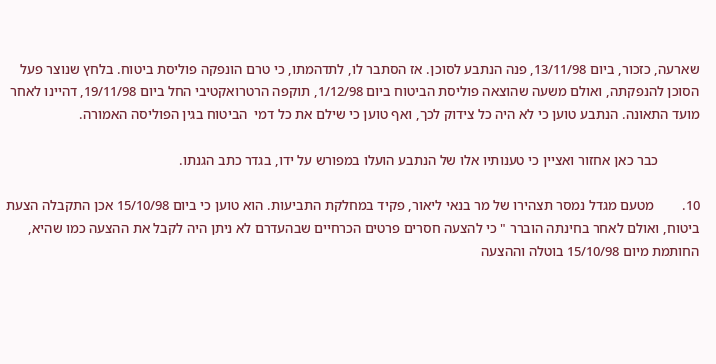שארעה, כזכור, ביום 13/11/98, פנה הנתבע לסוכן. אז הסתבר לו, לתדהמתו, כי טרם הונפקה פוליסת ביטוח. בלחץ שנוצר פעל הסוכן להנפקתה, ואולם משעה שהוצאה פוליסת הביטוח ביום 1/12/98, תוקפה הרטרואקטיבי החל ביום 19/11/98, דהיינו לאחר מועד התאונה. הנתבע טוען כי לא היה כל צידוק לכך, ואף טוען כי שילם את כל דמי  הביטוח בגין הפוליסה האמורה.

            כבר כאן אחזור ואציין כי טענותיו אלו של הנתבע הועלו במפורש על ידו, בגדר כתב הגנתו.

10.        מטעם מגדל נמסר תצהירו של מר בנאי ליאור, פקיד במחלקת התביעות. הוא טוען כי ביום 15/10/98 אכן התקבלה הצעת ביטוח, ואולם לאחר בחינתה הוברר " כי להצעה חסרים פרטים הכרחיים שבהעדרם לא ניתן היה לקבל את ההצעה כמו שהיא, החותמת מיום 15/10/98 בוטלה וההצעה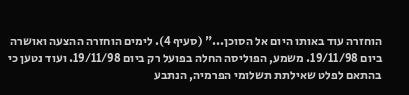הוחזרה עוד באותו היום אל הסוכן..." (סעיף 4). לימים הוחזרה ההצעה ואושרה ביום 19/11/98. משמע, הפוליסה החלה בפועל רק ביום 19/11/98. ועוד נטען כי בהתאם לפלט שאילתת תשלומי הפרמיה, הנתבע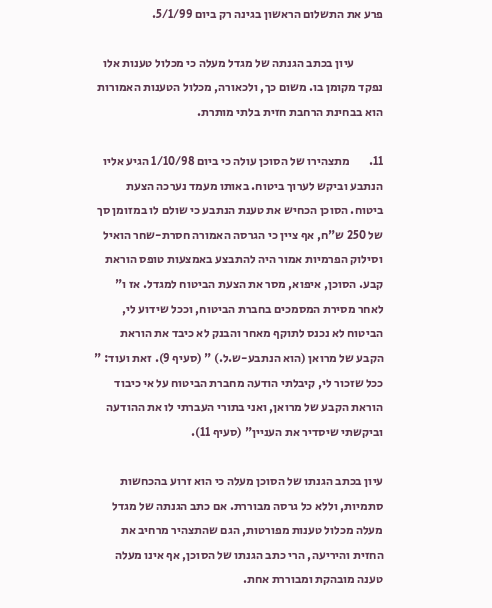פרע את התשלום הראשון בגינה רק ביום 5/1/99.

            עיון בכתב הגנתה של מגדל מעלה כי מכלול טענות אלו נפקד מקומן בו. משום כך, ולכאורה, מכלול הטענות האמורות הוא בבחינת הרחבת חזית בלתי מותרת.

11.        מתצהירו של הסוכן עולה כי ביום 1/10/98 הגיע אליו הנתבע וביקש לערוך ביטוח. באותו מעמד נערכה הצעת ביטוח. הסוכן הכחיש את טענת הנתבע כי שולם לו במזומן סך של 250 ש"ח, אף ציין כי הגרסה האמורה חסרת-שחר הואיל וסילוק הפרמיות אמור היה להתבצע באמצעות טופס הוראת קבע. הסוכן, איפוא, מסר את הצעת הביטוח למגדל. אז ו" לאחר מסירת המסמכים בחברת הביטוח, וככל שידוע לי, הביטוח לא נכנס לתוקף מאחר והבנק לא כיבד את הוראת הקבע של מרואן (הוא הנתבע-ש.ל.) " (סעיף 9). זאת ועוד: " ככל שזכור לי, קיבלתי הודעה מחברת הביטוח על אי כיבוד הוראת הקבע של מרואן, ואני בתורי העברתי לו את ההודעה וביקשתי שיסדיר את העניין" (סעיף 11).

עיון בכתב הגנתו של הסוכן מעלה כי הוא זרוע בהכחשות סתמיות, וללא כל גרסה מבוררת. אם כתב הגנתה של מגדל מעלה מכלול טענות מפורטות, הגם שהתצהיר מרחיב את החזית והיריעה, הרי כתב הגנתו של הסוכן, אף אינו מעלה טענה מובהקת ומבוררת אחת.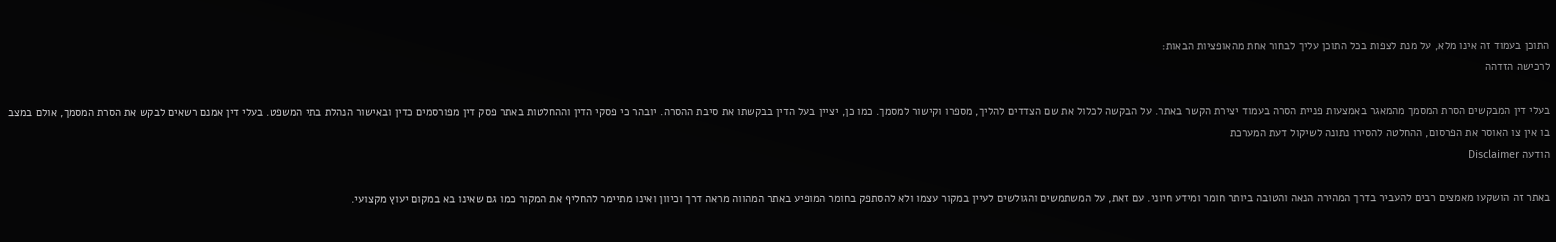התוכן בעמוד זה אינו מלא, על מנת לצפות בכל התוכן עליך לבחור אחת מהאופציות הבאות:
לרכישה הזדהה

בעלי דין המבקשים הסרת המסמך מהמאגר באמצעות פניית הסרה בעמוד יצירת הקשר באתר. על הבקשה לכלול את שם הצדדים להליך, מספרו וקישור למסמך. כמו כן, יציין בעל הדין בבקשתו את סיבת ההסרה. יובהר כי פסקי הדין וההחלטות באתר פסק דין מפורסמים כדין ובאישור הנהלת בתי המשפט. בעלי דין אמנם רשאים לבקש את הסרת המסמך, אולם במצב בו אין צו האוסר את הפרסום, ההחלטה להסירו נתונה לשיקול דעת המערכת
הודעה Disclaimer

באתר זה הושקעו מאמצים רבים להעביר בדרך המהירה הנאה והטובה ביותר חומר ומידע חיוני. עם זאת, על המשתמשים והגולשים לעיין במקור עצמו ולא להסתפק בחומר המופיע באתר המהווה מראה דרך וכיוון ואינו מתיימר להחליף את המקור כמו גם שאינו בא במקום יעוץ מקצועי.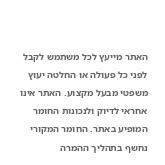האתר מייעץ לכל משתמש לקבל לפני כל פעולה או החלטה יעוץ משפטי מבעל מקצוע. האתר אינו אחראי לדיוק ולנכונות החומר המופיע באתר. החומר המקורי נחשף בתהליך ההמרה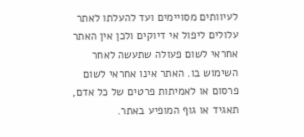לעיוותים מסויימים ועד להעלתו לאתר עלולים ליפול אי דיוקים ולכן אין האתר אחראי לשום פעולה שתעשה לאחר השימוש בו. האתר אינו אחראי לשום פרסום או לאמיתות פרטים של כל אדם, תאגיד או גוף המופיע באתר.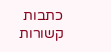כתבות קשורות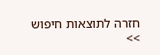חזרה לתוצאות חיפוש >>